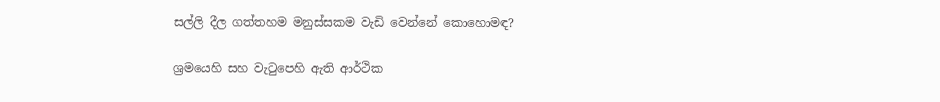සල්ලි දීල ගත්තහම මනුස්සකම වැඩි වෙන්නේ කොහොමඳ?

ශ්‍රමයෙහි සහ වැටුපෙහි ඇති ආර්ථික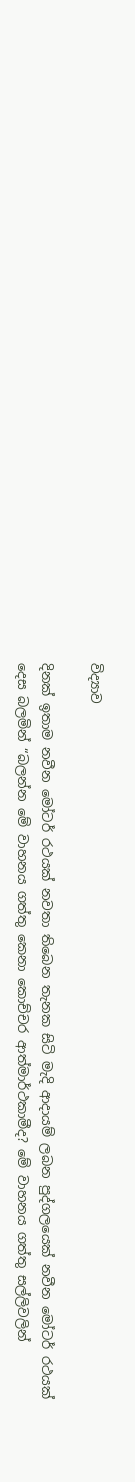විද්‍යාව

දිනක් ඉතාම නවීන මෝටර් රථයක් නවතා තිබෙන තැනක සිටි මැදි ආදායම් ලබන පුද්ගලයෙක් නවීන මෝටර් රථයක් දෙස බලමින් “බලන්න මේ වාහනය ගත්තු කෙනා කොච්චර ආත්මාර්ථකාමීද? මේ වාහනය ගත්තු සල්ලිවලින්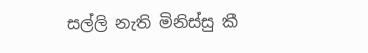සල්ලි නැති මිනිස්සු කී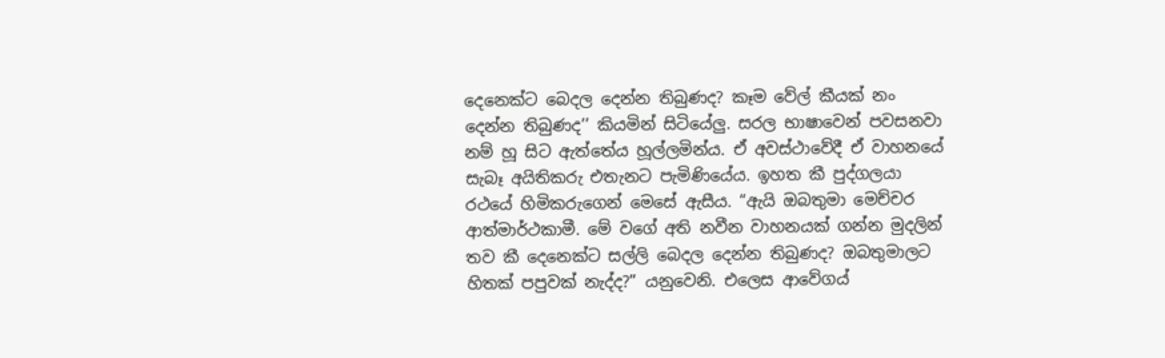දෙනෙක්ට බෙදල දෙන්න තිබුණද? කෑම වේල් කීයක් නං දෙන්න තිබුණද’’ කියමින් සිටියේලු. සරල භාෂාවෙන් පවසනවා නම් හූ සිට ඇත්තේය හූල්ලමින්ය. ඒ අවස්ථාවේදී ඒ වාහනයේ සැබෑ අයිතිකරු එතැනට පැමිණියේය. ඉහත කී පුද්ගලයා රථයේ හිමිකරුගෙන් මෙසේ ඇසීය. “ඇයි ඔබතුමා මෙච්චර ආත්මාර්ථකාමී. මේ වගේ අති නවීන වාහනයක් ගන්න මුදලින් තව කී දෙනෙක්ට සල්ලි බෙදල දෙන්න තිබුණද? ඔබතුමාලට හිතක් පපුවක් නැද්ද?” යනුවෙනි. එලෙස ආවේගය්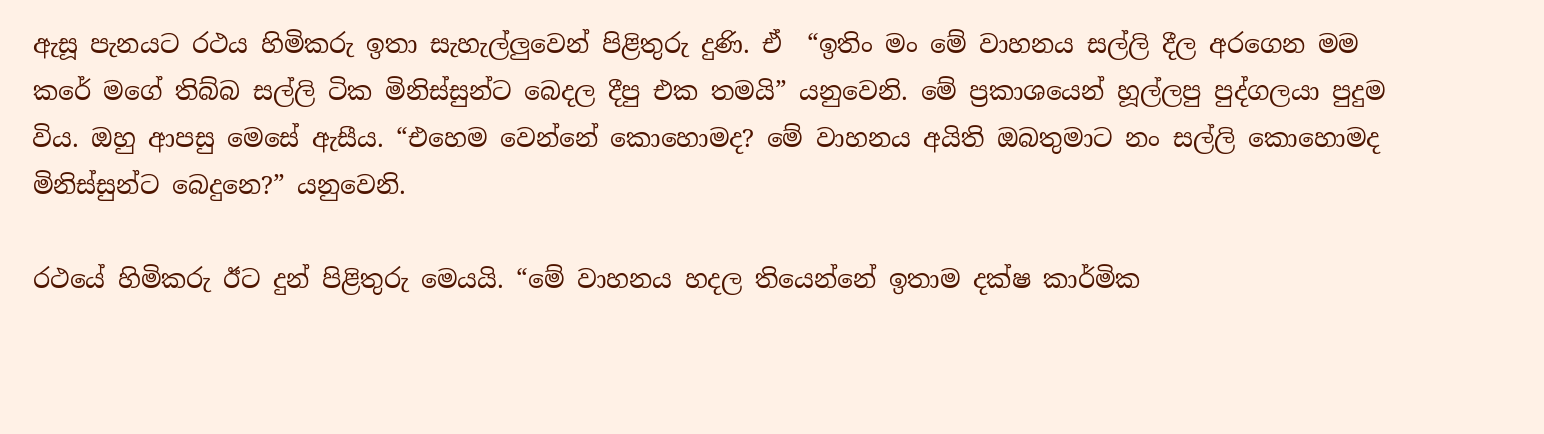ඇසූ පැනයට රථය හිමිකරු ඉතා සැහැල්ලුවෙන් පිළිතුරු දුණි. ඒ  “ඉතිං මං මේ වාහනය සල්ලි දීල අරගෙන මම කරේ මගේ තිබ්බ සල්ලි ටික මිනිස්සුන්ට බෙදල දීපු එක තමයි” යනුවෙනි. මේ ප්‍රකාශයෙන් හූල්ලපු පුද්ගලයා පුදුම විය. ඔහු ආපසු මෙසේ ඇසීය. “එහෙම වෙන්නේ කොහොමද? මේ වාහනය අයිති ඔබතුමාට නං සල්ලි කොහොමද මිනිස්සුන්ට බෙදුනෙ?” යනුවෙනි.

රථයේ හිමිකරු ඊට දුන් පිළිතුරු මෙයයි. “මේ වාහනය හදල තියෙන්නේ ඉතාම දක්ෂ කාර්මික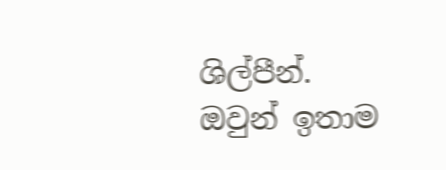ශිල්පීන්. ඔවුන් ඉතාම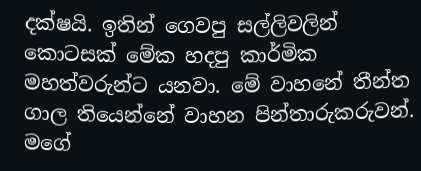දක්ෂයි. ඉතින් ගෙවපු සල්ලිවලින් කොටසක් මේක හදපු කාර්මික මහත්වරුන්ට යනවා. මේ වාහනේ තීන්ත ගාල තියෙන්නේ වාහන පින්තාරුකරුවන්. මගේ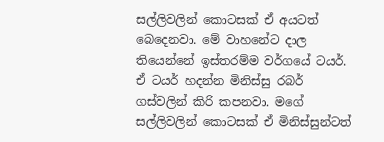සල්ලිවලින් කොටසක් ඒ අයටත් බෙදෙනවා. මේ වාහනේට දාල තියෙන්නේ ඉස්තරම්ම වර්ගයේ ටයර්. ඒ ටයර් හදන්න මිනිස්සු රබර් ගස්වලින් කිරි කපනවා. මගේ සල්ලිවලින් කොටසක් ඒ මිනිස්සුන්ටත්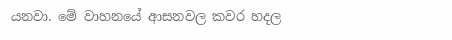යනවා. මේ වාහනයේ ආසනවල කවර හදල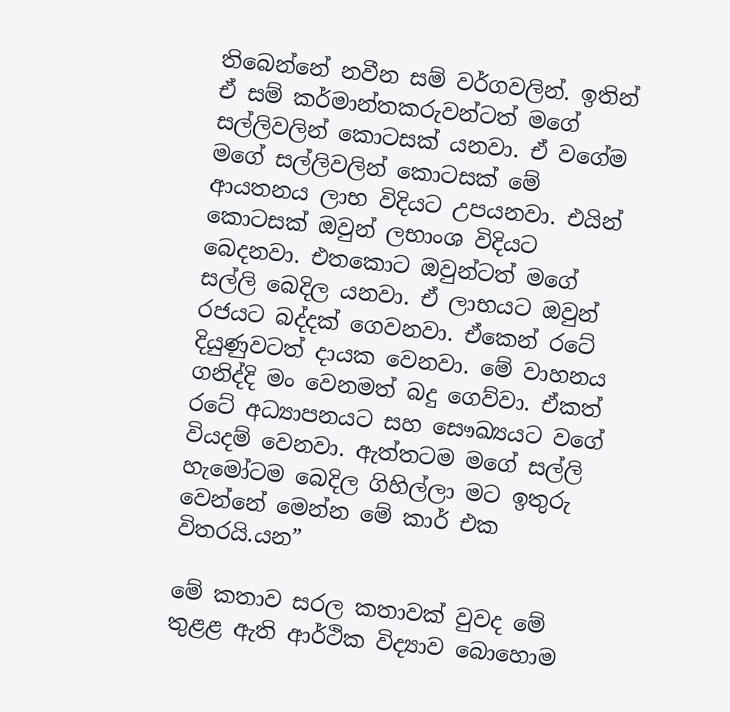තිබෙන්නේ නවීන සම් වර්ගවලින්. ඉතින් ඒ සම් කර්මාන්තකරුවන්ටත් මගේ සල්ලිවලින් කොටසක් යනවා. ඒ වගේම මගේ සල්ලිවලින් කොටසක් මේ ආයතනය ලාභ විදියට උපයනවා. එයින් කොටසක් ඔවුන් ලභාංශ විදියට බෙදනවා. එතකොට ඔවුන්ටත් මගේ සල්ලි බෙදිල යනවා. ඒ ලාභයට ඔවුන් රජයට බද්දක් ගෙවනවා. ඒකෙන් රටේ දියුණුවටත් දායක වෙනවා. මේ වාහනය ගනිද්දි මං වෙනමත් බදු ගෙව්වා. ඒකත් රටේ අධ්‍යාපනයට සහ සෞඛ්‍යයට වගේ වියදම් වෙනවා. ඇත්තටම මගේ සල්ලි හැමෝටම බෙදිල ගිහිල්ලා මට ඉතුරු වෙන්නේ මෙන්න මේ කාර් එක විතරයි.යන”

මේ කතාව සරල කතාවක් වුවද මේ තුළළ ඇති ආර්ථික විද්‍යාව බොහොම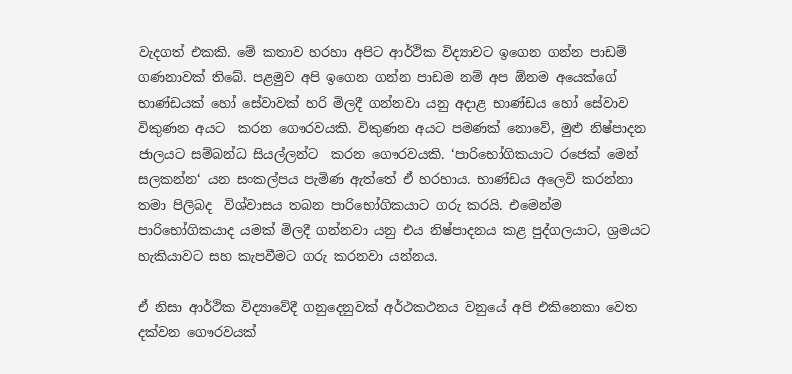වැදගත් එකකි. මේ කතාව හරහා අපිට ආර්ථික විද්‍යාවට ඉගෙන ගන්න පාඩම් ගණනාවක් තිබේ. පළමුව අපි ඉගෙන ගන්න පාඩම නම් අප ඕනම අයෙක්ගේ භාණ්ඩයක් හෝ සේවාවක් හරි මිලදී ගන්නවා යනු අදාළ භාණ්ඩය හෝ සේවාව විකුණන අයට  කරන ගෞරවයකි. විකුණන අයට පමණක් නොවේ, මුළු නිෂ්පාදන ජාලයට සම්බන්ධ සියල්ලන්ට  කරන ගෞරවයකි. ‘පාරිභෝගිකයාට රජෙක් මෙන් සලකන්න‘ යන සංකල්පය පැමිණ ඇත්තේ ඒ හරහාය. භාණ්ඩය අලෙවි කරන්නා තමා පිලිබද  විශ්වාසය තබන පාරිභෝගිකයාට ගරු කරයි. එමෙන්ම පාරිභෝගිකයාද යමක් මිලදී ගන්නවා යනු එය නිෂ්පාදනය කළ පුද්ගලයාට, ශ්‍රමයට හැකියාවට සහ කැපවීමට ගරු කරනවා යන්නය.

ඒ නිසා ආර්ථික විද්‍යාවේදී ගනුදෙනුවක් අර්ථකථනය වනුයේ අපි එකිනෙකා වෙත දක්වන ගෞරවයක්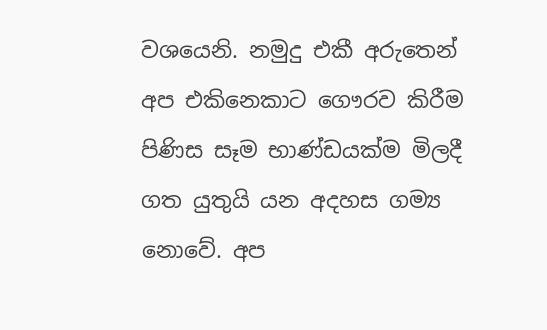වශයෙනි. නමුදු එකී අරුතෙන් අප එකිනෙකාට ගෞරව කිරීම පිණිස සෑම භාණ්ඩයක්ම මිලදී ගත යුතුයි යන අදහස ගම්‍ය නොවේ. අප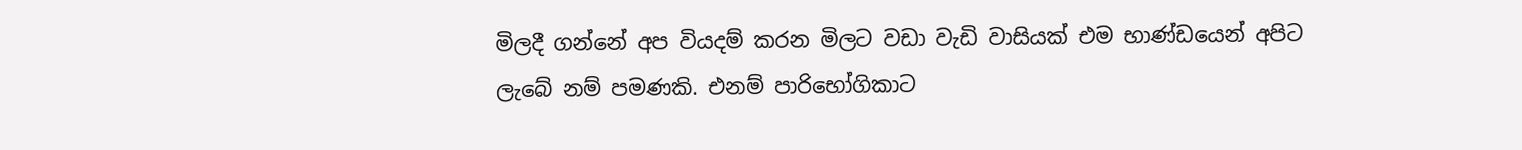මිලදී ගන්නේ අප වියදම් කරන මිලට වඩා වැඩි වාසියක් එම භාණ්ඩයෙන් අපිට ලැබේ නම් පමණකි. එනම් පාරිභෝගිකාට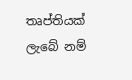තෘප්තියක් ලැබේ නම්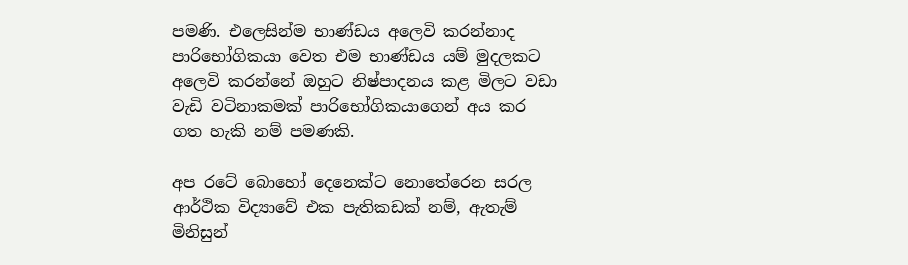පමණි. එලෙසින්ම භාණ්ඩය අලෙවි කරන්නාද පාරිභෝගිකයා වෙත එම භාණ්ඩය යම් මුදලකට අලෙවි කරන්නේ ඔහුට නිෂ්පාදනය කළ මිලට වඩා වැඩි වටිනාකමක් පාරිභෝගිකයාගෙන් අය කර ගත හැකි නම් පමණකි.

අප රටේ බොහෝ දෙනෙක්ට නොතේරෙන සරල ආර්ථික විද්‍යාවේ එක පැතිකඩක් නම්, ඇතැම් මිනිසුන්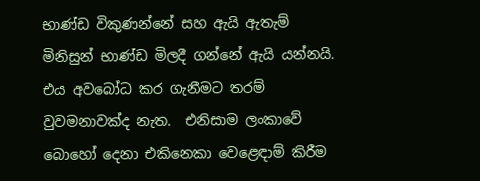භාණ්ඩ විකුණන්නේ සහ ඇයි ඇතැම් මිනිසුන් භාණ්ඩ මිලදී ගන්නේ ඇයි යන්නයි. එය අවබෝධ කර ගැනීමට තරම් වුවමනාවක්ද නැත.  එනිසාම ලංකාවේ බොහෝ දෙනා එකිනෙකා වෙළෙඳාම් කිරීම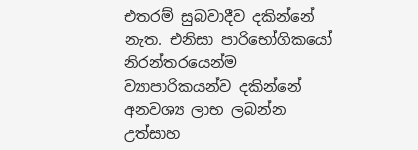එතරම් සුබවාදීව දකින්නේ නැත. එනිසා පාරිභෝගිකයෝ නිරන්තරයෙන්ම ව්‍යාපාරිකයන්ව දකින්නේ අනවශ්‍ය ලාභ ලබන්න උත්සාහ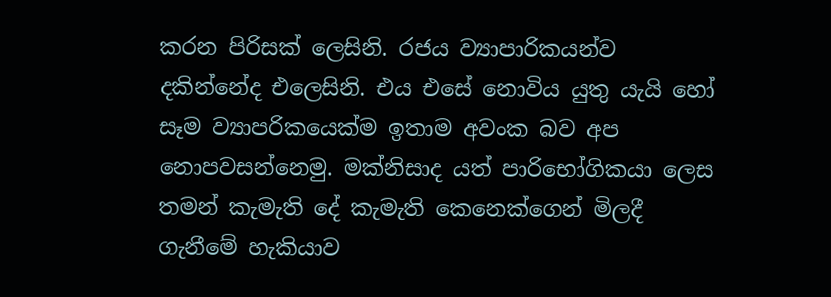කරන පිරිසක් ලෙසිනි. රජය ව්‍යාපාරිකයන්ව දකින්නේද එලෙසිනි. එය එසේ නොවිය යුතු යැයි හෝ සෑම ව්‍යාපරිකයෙක්ම ඉතාම අවංක බව අප නොපවසන්නෙමු. මක්නිසාද යත් පාරිභෝගිකයා ලෙස තමන් කැමැති දේ කැමැති කෙනෙක්ගෙන් මිලදී ගැනීමේ හැකියාව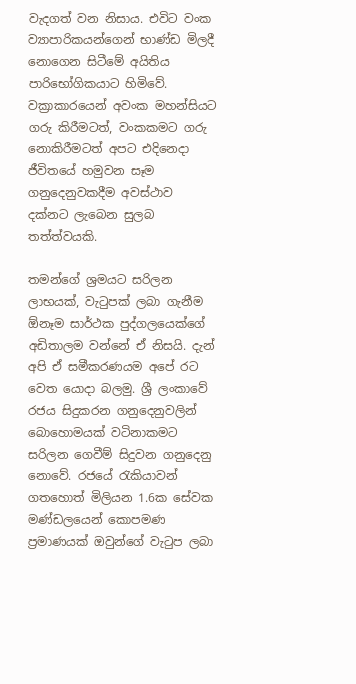වැදගත් වන නිසාය. එවිට වංක ව්‍යාපාරිකයන්ගෙන් භාණ්ඩ මිලදී නොගෙන සිටීමේ අයිතිය පාරිභෝගිකයාට හිමිවේ. වක්‍රාකාරයෙන් අවංක මහන්සියට ගරු කිරීමටත්, වංකකමට ගරු නොකිරීමටත් අපට එදිනෙදා ජීවිතයේ හමුවන සෑම ගනුදෙනුවකදීම අවස්ථාව දක්නට ලැබෙන සුලබ තත්ත්වයකි.

තමන්ගේ ශ්‍රමයට සරිලන ලාභයක්, වැටුපක් ලබා ගැනීම ඕනෑම සාර්ථක පුද්ගලයෙක්ගේ අඩිතාලම වන්නේ ඒ නිසයි. දැන් අපි ඒ සමීකරණයම අපේ රට වෙත යොදා බලමු. ශ්‍රී ලංකාවේ රජය සිදුකරන ගනුදෙනුවලින් බොහොමයක් වටිනාකමට සරිලන ගෙවීම් සිදුවන ගනුදෙනු නොවේ. රජයේ රැකියාවන් ගතහොත් මිලියන 1.6ක සේවක මණ්ඩලයෙන් කොපමණ ප්‍රමාණයක් ඔවුන්ගේ වැටුප ලබා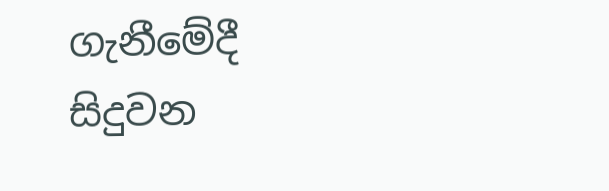ගැනීමේදී සිදුවන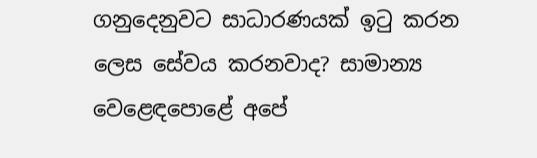ගනුදෙනුවට සාධාරණයක් ඉටු කරන ලෙස සේවය කරනවාද? සාමාන්‍ය වෙළෙඳපොළේ අපේ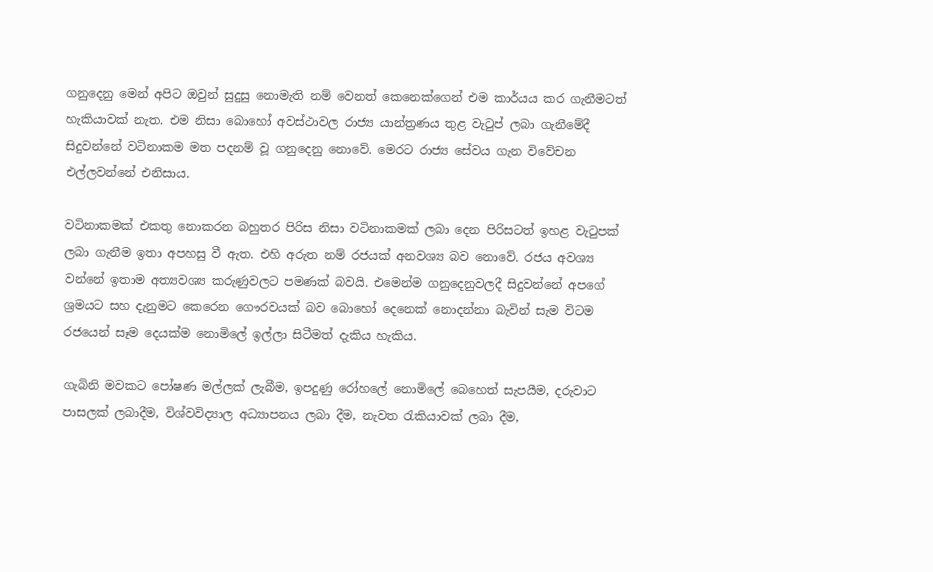ගනුදෙනු මෙන් අපිට ඔවුන් සුදුසු නොමැති නම් වෙනත් කෙනෙක්ගෙන් එම කාර්යය කර ගැනීමටත් හැකියාවක් නැත. එම නිසා බොහෝ අවස්ථාවල රාජ්‍ය යාන්ත්‍රණය තුළ වැටුප් ලබා ගැනීමේදී සිදුවන්නේ වටිනාකම මත පදනම් වූ ගනුදෙනු නොවේ. මෙරට රාජ්‍ය සේවය ගැන විවේචන එල්ලවන්නේ එනිසාය.

වටිනාකමක් එකතු නොකරන බහුතර පිරිස නිසා වටිනාකමක් ලබා දෙන පිරිසටත් ඉහළ වැටුපක් ලබා ගැනීම ඉතා අපහසු වී ඇත. එහි අරුත නම් රජයක් අනවශ්‍ය බව නොවේ. රජය අවශ්‍ය වන්නේ ඉතාම අත්‍යවශ්‍ය කරුණුවලට පමණක් බවයි. එමෙන්ම ගනුදෙනුවලදී සිදුවන්නේ අපගේ ශ්‍රමයට සහ දැනුමට කෙරෙන ගෞරවයක් බව බොහෝ දෙනෙක් නොදන්නා බැවින් සැම විටම රජයෙන් සෑම දෙයක්ම නොමිලේ ඉල්ලා සිටීමත් දැකිය හැකිය.

ගැබිනි මවකට පෝෂණ මල්ලක් ලැබීම, ඉපදුණු රෝහලේ නොමිලේ බෙහෙත් සැපයීම, දරුවාට පාසලක් ලබාදීම, විශ්වවිද්‍යාල අධ්‍යාපනය ලබා දීම, නැවත රැකියාවක් ලබා දීම,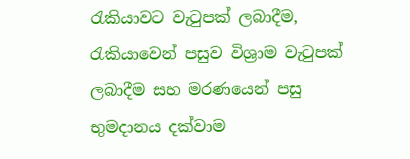රැකියාවට වැටුපක් ලබාදීම, රැකියාවෙන් පසුව විශ්‍රාම වැටුපක් ලබාදීම සහ මරණයෙන් පසු භුමදානය දක්වාම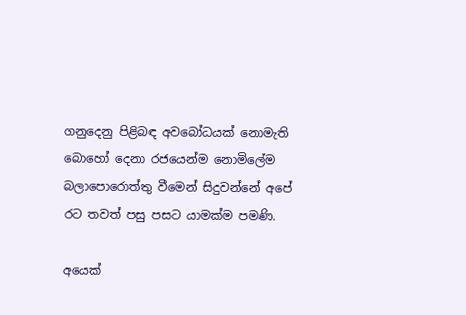ගනුදෙනු පිළිබඳ අවබෝධයක් නොමැති බොහෝ දෙනා රජයෙන්ම නොමිලේම බලාපොරොත්තු වීමෙන් සිදුවන්නේ අපේ රට තවත් පසු පසට යාමක්ම පමණි.

අයෙක්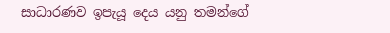සාධාරණව ඉපැයූ දෙය යනු තමන්ගේ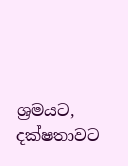ශ්‍රමයට, දක්ෂතාවට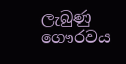ලැබුණු ගෞරවය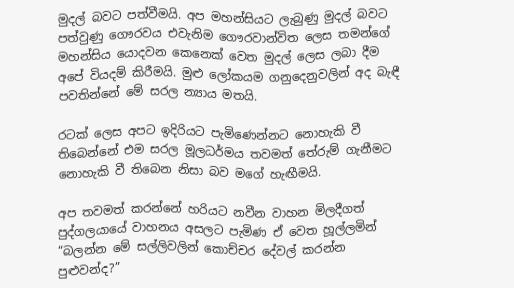මුදල් බවට පත්වීමයි. අප මහන්සියට ලැබුණු මුදල් බවට පත්වුණු ගෞරවය එවැනිම ගෞරවාන්විත ලෙස තමන්ගේ මහන්සිය යොදවන කෙනෙක් වෙත මුදල් ලෙස ලබා දීම අපේ වියදම් කිරීමයි. මුළු ලෝකයම ගනුදෙනුවලින් අද බැඳී පවතින්නේ මේ සරල න්‍යාය මතයි.

රටක් ලෙස අපට ඉදිරියට පැමිණෙන්නට නොහැකි වී තිබෙන්නේ එම සරල මූලධර්මය තවමත් තේරුම් ගැනීමට නොහැකි වී තිබෙන නිසා බව මගේ හැඟීමයි.

අප තවමත් කරන්නේ හරියට නවීන වාහන මිලදීගත් පුද්ගලයායේ වාහනය අසලට පැමිණ ඒ වෙත හූල්ලමින් “බලන්න මේ සල්ලිවලින් කොච්චර දේවල් කරන්න පුළුවන්ද?”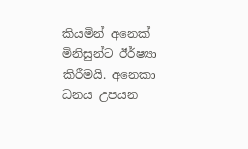කියමින් අනෙක් මිනිසුන්ට ඊර්ෂ්‍යා කිරීමයි. අනෙකා ධනය උපයන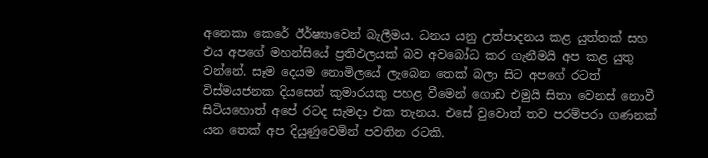අනෙකා කෙරේ ඊර්ෂ්‍යාවෙන් බැලීමය. ධනය යනු උත්පාදනය කළ යුත්තක් සහ එය අපගේ මහන්සියේ ප්‍රතිඵලයක් බව අවබෝධ කර ගැනීමයි අප කළ යුතු වන්නේ. සෑම දෙයම නොමිලයේ ලැබෙන තෙක් බලා සිට අපගේ රටත් විස්මයජනක දියසෙන් කුමාරයකු පහළ වීමෙන් ගොඩ එමුයි සිතා වෙනස් නොවී සිටියහොත් අපේ රටද සැමදා එක තැනය. එසේ වුවොත් තව පරම්පරා ගණනක් යන තෙක් අප දියුණුවෙමින් පවතින රටකි.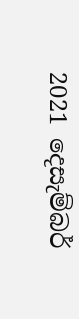2021 දෙසැම්බර්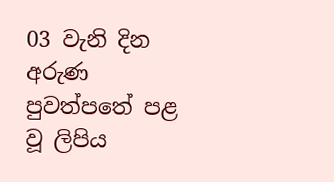03 වැනි දින අරුණ පුවත්පතේ පළ වූ ලිපිය